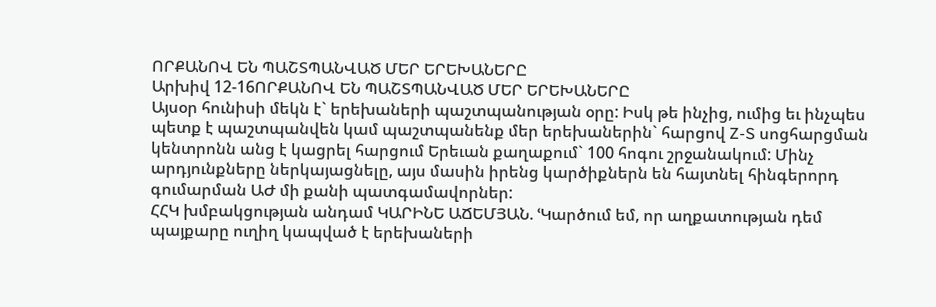ՈՐՔԱՆՈՎ ԵՆ ՊԱՇՏՊԱՆՎԱԾ ՄԵՐ ԵՐԵԽԱՆԵՐԸ
Արխիվ 12-16ՈՐՔԱՆՈՎ ԵՆ ՊԱՇՏՊԱՆՎԱԾ ՄԵՐ ԵՐԵԽԱՆԵՐԸ
Այսօր հունիսի մեկն է` երեխաների պաշտպանության օրը: Իսկ թե ինչից, ումից եւ ինչպես պետք է պաշտպանվեն կամ պաշտպանենք մեր երեխաներին` հարցով Z-S սոցհարցման կենտրոնն անց է կացրել հարցում Երեւան քաղաքում` 100 հոգու շրջանակում: Մինչ արդյունքները ներկայացնելը, այս մասին իրենց կարծիքներն են հայտնել հինգերորդ գումարման ԱԺ մի քանի պատգամավորներ:
ՀՀԿ խմբակցության անդամ ԿԱՐԻՆԵ ԱՃԵՄՅԱՆ. ՙԿարծում եմ, որ աղքատության դեմ պայքարը ուղիղ կապված է երեխաների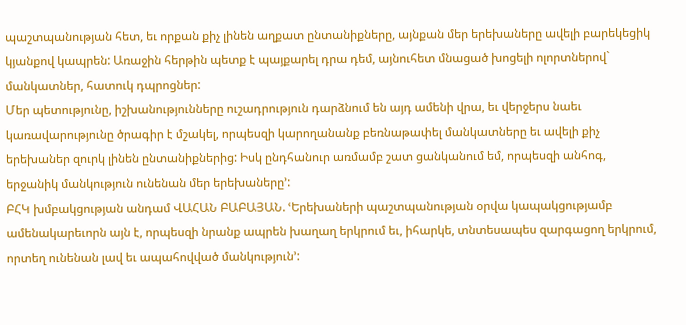պաշտպանության հետ, եւ որքան քիչ լինեն աղքատ ընտանիքները, այնքան մեր երեխաները ավելի բարեկեցիկ կյանքով կապրեն: Առաջին հերթին պետք է պայքարել դրա դեմ, այնուհետ մնացած խոցելի ոլորտներով` մանկատներ, հատուկ դպրոցներ:
Մեր պետությունը, իշխանությունները ուշադրություն դարձնում են այդ ամենի վրա, եւ վերջերս նաեւ կառավարությունը ծրագիր է մշակել, որպեսզի կարողանանք բեռնաթափել մանկատները եւ ավելի քիչ երեխաներ զուրկ լինեն ընտանիքներից: Իսկ ընդհանուր առմամբ շատ ցանկանում եմ, որպեսզի անհոգ, երջանիկ մանկություն ունենան մեր երեխաները՚:
ԲՀԿ խմբակցության անդամ ՎԱՀԱՆ ԲԱԲԱՅԱՆ. ՙԵրեխաների պաշտպանության օրվա կապակցությամբ ամենակարեւորն այն է, որպեսզի նրանք ապրեն խաղաղ երկրում եւ, իհարկե, տնտեսապես զարգացող երկրում, որտեղ ունենան լավ եւ ապահովված մանկություն՚: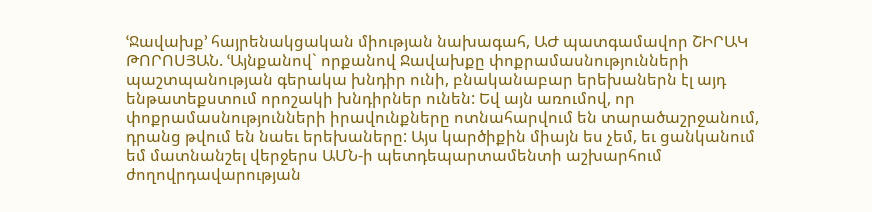ՙՋավախք՚ հայրենակցական միության նախագահ, ԱԺ պատգամավոր ՇԻՐԱԿ ԹՈՐՈՍՅԱՆ. ՙԱյնքանով` որքանով Ջավախքը փոքրամասնությունների պաշտպանության գերակա խնդիր ունի, բնականաբար երեխաներն էլ այդ ենթատեքստում որոշակի խնդիրներ ունեն: Եվ այն առումով, որ փոքրամասնությունների իրավունքները ոտնահարվում են տարածաշրջանում, դրանց թվում են նաեւ երեխաները: Այս կարծիքին միայն ես չեմ, եւ ցանկանում եմ մատնանշել վերջերս ԱՄՆ-ի պետդեպարտամենտի աշխարհում ժողովրդավարության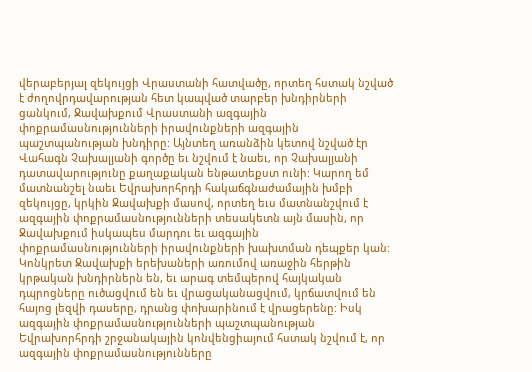վերաբերյալ զեկույցի Վրաստանի հատվածը, որտեղ հստակ նշված է ժողովրդավարության հետ կապված տարբեր խնդիրների ցանկում, Ջավախքում Վրաստանի ազգային փոքրամասնությունների իրավունքների ազգային պաշտպանության խնդիրը: Այնտեղ առանձին կետով նշված էր Վահագն Չախալյանի գործը եւ նշվում է նաեւ, որ Չախալյանի դատավարությունը քաղաքական ենթատեքստ ունի: Կարող եմ մատնանշել նաեւ Եվրախորհրդի հակաճգնաժամային խմբի զեկույցը, կրկին Ջավախքի մասով, որտեղ եւս մատնանշվում է ազգային փոքրամասնությունների տեսակետն այն մասին, որ Ջավախքում իսկապես մարդու եւ ազգային փոքրամասնությունների իրավունքների խախտման դեպքեր կան: Կոնկրետ Ջավախքի երեխաների առումով առաջին հերթին կրթական խնդիրներն են, եւ արագ տեմպերով հայկական դպրոցները ուծացվում են եւ վրացականացվում, կրճատվում են հայոց լեզվի դասերը, դրանց փոխարինում է վրացերենը: Իսկ ազգային փոքրամասնությունների պաշտպանության Եվրախորհրդի շրջանակային կոնվենցիայում հստակ նշվում է, որ ազգային փոքրամասնությունները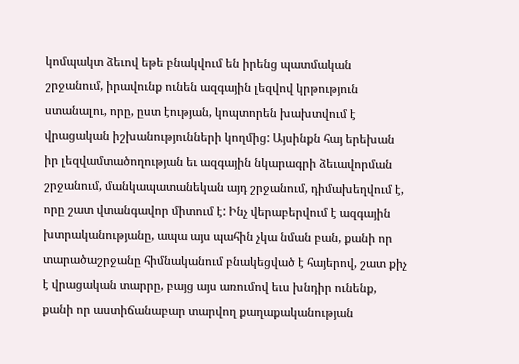կոմպակտ ձեւով եթե բնակվում են իրենց պատմական շրջանում, իրավունք ունեն ազգային լեզվով կրթություն ստանալու, որը, ըստ էության, կոպտորեն խախտվում է վրացական իշխանությունների կողմից: Այսինքն հայ երեխան իր լեզվամտածողության եւ ազգային նկարագրի ձեւավորման շրջանում, մանկապատանեկան այդ շրջանում, դիմախեղվում է, որը շատ վտանգավոր միտում է: Ինչ վերաբերվում է ազգային խտրականությանը, ապա այս պահին չկա նման բան, քանի որ տարածաշրջանը հիմնականում բնակեցված է հայերով, շատ քիչ է վրացական տարրը, բայց այս առումով եւս խնդիր ունենք, քանի որ աստիճանաբար տարվող քաղաքականության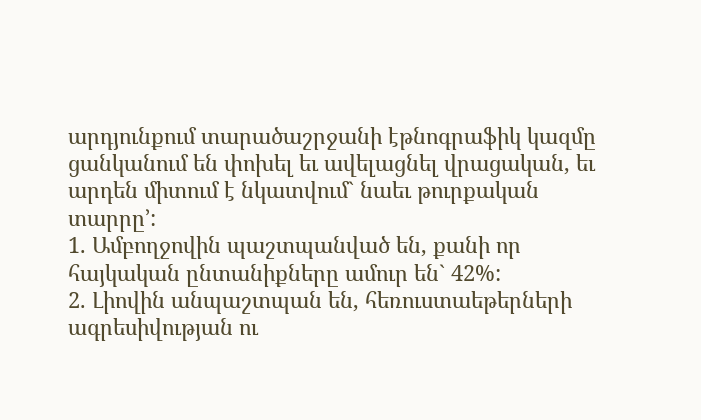արդյունքում տարածաշրջանի էթնոգրաֆիկ կազմը ցանկանում են փոխել եւ ավելացնել վրացական, եւ արդեն միտում է նկատվում` նաեւ թուրքական տարրը՚:
1. Ամբողջովին պաշտպանված են, քանի որ հայկական ընտանիքները ամուր են` 42%:
2. Լիովին անպաշտպան են, հեռուստաեթերների ագրեսիվության ու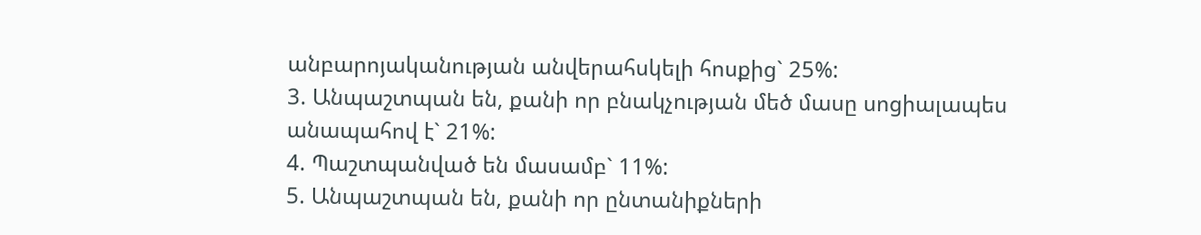անբարոյականության անվերահսկելի հոսքից` 25%:
3. Անպաշտպան են, քանի որ բնակչության մեծ մասը սոցիալապես անապահով է` 21%:
4. Պաշտպանված են մասամբ` 11%:
5. Անպաշտպան են, քանի որ ընտանիքների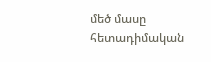մեծ մասը հետադիմական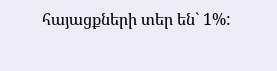հայացքների տեր են` 1%: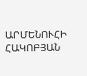ԱՐՄԵՆՈՒՀԻ ՀԱԿՈԲՅԱՆ